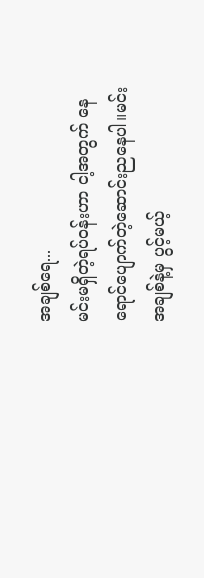အချစ်ရေ...
မင်းမရှိတဲ့ရပ်၀န်းဟာ ငါ့အတွက် နေရောင်ပျောက်တဲ့ဆောင်းညနေပါ။မင်းအချစ်နဲ့မှ ပွင့်မယ့်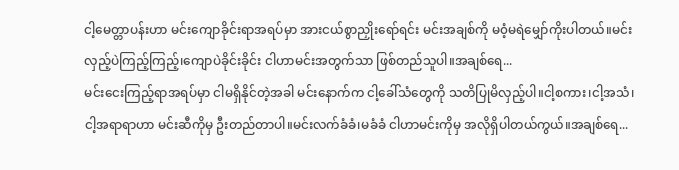ငါ့မေတ္တာပန်းဟာ မင်းကျောခိုင်းရာအရပ်မှာ အားငယ်စွာညှိုးရော်ရင်း မင်းအချစ်ကို မ၀ံ့မရဲမျှော်ကိုးပါတယ်။မင်းလှည့်ပဲကြည့်ကြည့်၊ကျောပဲခိုင်းခိုင်း ငါဟာမင်းအတွက်သာ ဖြစ်တည်သူပါ။အချစ်ရေ...
မင်းငေးကြည့်ရာအရပ်မှာ ငါမရှိနိုင်တဲ့အခါ မင်းနောက်က ငါ့ခေါ်သံတွေကို သတိပြုမိလှည့်ပါ။ငါ့စကား၊ငါ့အသံ၊ငါ့အရာရာဟာ မင်းဆီကိုမှ ဦးတည်တာပါ။မင်းလက်ခံခံ၊မခံခံ ငါဟာမင်းကိုမှ အလိုရှိပါတယ်ကွယ်။အချစ်ရေ...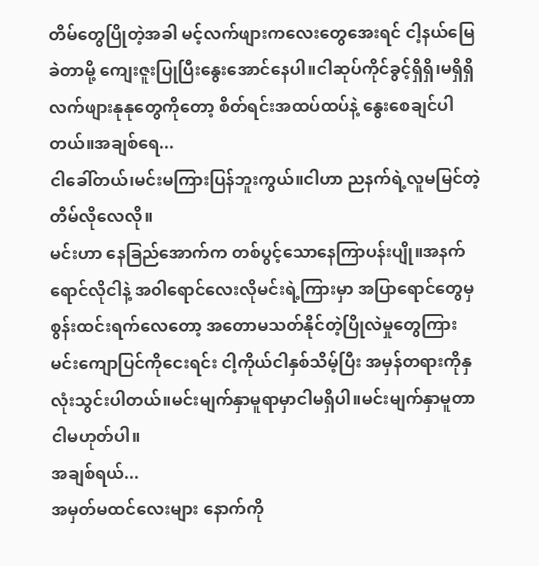တိမ်တွေပြိုတဲ့အခါ မင့်လက်ဖျားကလေးတွေအေးရင် ငါ့နယ်မြေခဲတာမို့ ကျေးဇူးပြုပြီးနွေးအောင်နေပါ။ငါဆုပ်ကိုင်ခွင့်ရှိရှိ၊မရှိရှိ လက်ဖျားနုနုတွေကိုတော့ စိတ်ရင်းအထပ်ထပ်နဲ့ နွေးစေချင်ပါတယ်။အချစ်ရေ...
ငါခေါ်တယ်၊မင်းမကြားပြန်ဘူးကွယ်။ငါဟာ ညနက်ရဲ့လူမမြင်တဲ့တိမ်လိုလေလို။
မင်းဟာ နေခြည်အောက်က တစ်ပွင့်သောနေကြာပန်းပျို။အနက်ရောင်လိုငါနဲ့ အ၀ါရောင်လေးလိုမင်းရဲ့ကြားမှာ အပြာရောင်တွေမှ စွန်းထင်းရက်လေတော့ အတောမသတ်နိုင်တဲ့ပြိုလဲမှုတွေကြား မင်းကျောပြင်ကိုငေးရင်း ငါ့ကိုယ်ငါနှစ်သိမ့်ပြီး အမှန်တရားကိုနှလုံးသွင်းပါတယ်။မင်းမျက်နှာမူရာမှာငါမရှိပါ။မင်းမျက်နှာမူတာ ငါမဟုတ်ပါ။
အချစ်ရယ်...
အမှတ်မထင်လေးများ နောက်ကို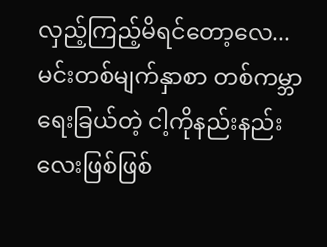လှည့်ကြည့်မိရင်တော့လေ... မင်းတစ်မျက်နှာစာ တစ်ကမ္ဘာရေးခြယ်တဲ့ ငါ့ကိုနည်းနည်းလေးဖြစ်ဖြစ်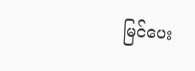မြင်ပေး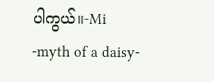ပါကွယ်။-Mi
-myth of a daisy-